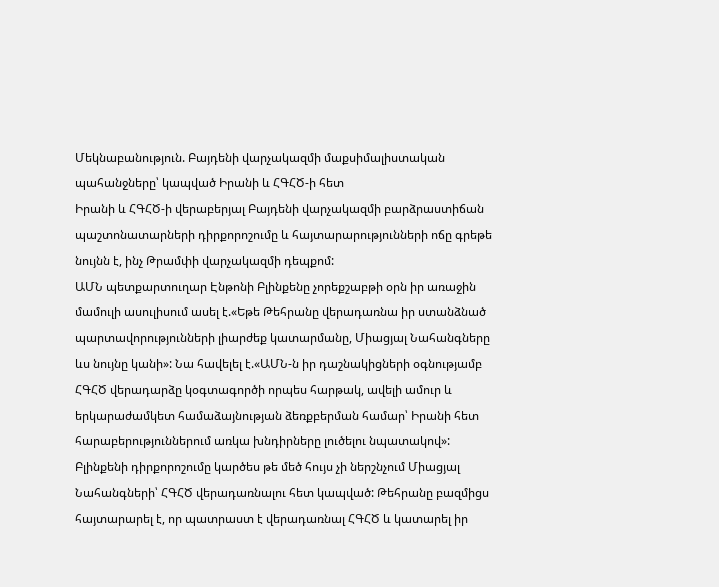Մեկնաբանություն. Բայդենի վարչակազմի մաքսիմալիստական պահանջները՝ կապված Իրանի և ՀԳՀԾ-ի հետ
Իրանի և ՀԳՀԾ-ի վերաբերյալ Բայդենի վարչակազմի բարձրաստիճան պաշտոնատարների դիրքորոշումը և հայտարարությունների ոճը գրեթե նույնն է, ինչ Թրամփի վարչակազմի դեպքոմ:
ԱՄՆ պետքարտուղար Էնթոնի Բլինքենը չորեքշաբթի օրն իր առաջին մամուլի ասուլիսում ասել է.«Եթե Թեհրանը վերադառնա իր ստանձնած պարտավորությունների լիարժեք կատարմանը, Միացյալ Նահանգները ևս նույնը կանի»: Նա հավելել է.«ԱՄՆ-ն իր դաշնակիցների օգնությամբ ՀԳՀԾ վերադարձը կօգտագործի որպես հարթակ, ավելի ամուր և երկարաժամկետ համաձայնության ձեռքբերման համար՝ Իրանի հետ հարաբերություններում առկա խնդիրները լուծելու նպատակով»:
Բլինքենի դիրքորոշումը կարծես թե մեծ հույս չի ներշնչում Միացյալ Նահանգների՝ ՀԳՀԾ վերադառնալու հետ կապված: Թեհրանը բազմիցս հայտարարել է, որ պատրաստ է վերադառնալ ՀԳՀԾ և կատարել իր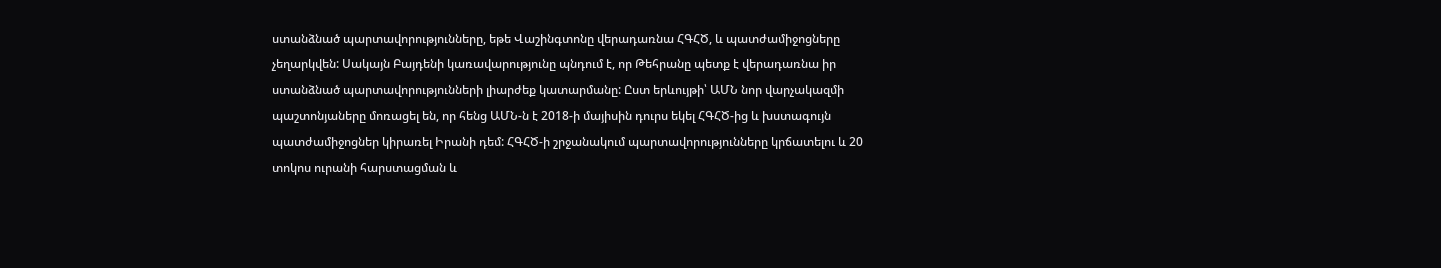ստանձնած պարտավորությունները, եթե Վաշինգտոնը վերադառնա ՀԳՀԾ, և պատժամիջոցները չեղարկվեն: Սակայն Բայդենի կառավարությունը պնդում է, որ Թեհրանը պետք է վերադառնա իր ստանձնած պարտավորությունների լիարժեք կատարմանը: Ըստ երևույթի՝ ԱՄՆ նոր վարչակազմի պաշտոնյաները մոռացել են, որ հենց ԱՄՆ-ն է 2018-ի մայիսին դուրս եկել ՀԳՀԾ-ից և խստագույն պատժամիջոցներ կիրառել Իրանի դեմ: ՀԳՀԾ-ի շրջանակում պարտավորությունները կրճատելու և 20 տոկոս ուրանի հարստացման և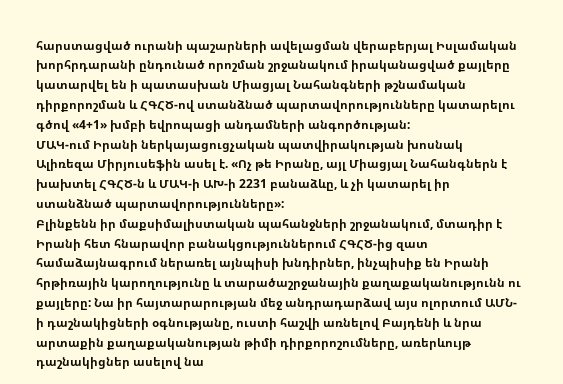հարստացված ուրանի պաշարների ավելացման վերաբերյալ Իսլամական խորհրդարանի ընդունած որոշման շրջանակում իրականացված քայլերը կատարվել են ի պատասխան Միացյալ Նահանգների թշնամական դիրքորոշման և ՀԳՀԾ-ով ստանձնած պարտավորությունները կատարելու գծով «4+1» խմբի եվրոպացի անդամների անգործության:
ՄԱԿ-ում Իրանի ներկայացուցչական պատվիրակության խոսնակ Ալիռեզա Միրյուսեֆին ասել է. «Ոչ թե Իրանը, այլ Միացյալ Նահանգներն է խախտել ՀԳՀԾ-ն և ՄԱԿ-ի ԱԽ-ի 2231 բանաձևը, և չի կատարել իր ստանձնած պարտավորությունները»:
Բլինքենն իր մաքսիմալիստական պահանջների շրջանակում, մտադիր է Իրանի հետ հնարավոր բանակցություններում ՀԳՀԾ-ից զատ համաձայնագրում ներառել այնպիսի խնդիրներ, ինչպիսիք են Իրանի հրթիռային կարողությունը և տարածաշրջանային քաղաքականությունն ու քայլերը: Նա իր հայտարարության մեջ անդրադարձավ այս ոլորտում ԱՄՆ-ի դաշնակիցների օգնությանը, ուստի հաշվի առնելով Բայդենի և նրա արտաքին քաղաքականության թիմի դիրքորոշումները, առերևույթ դաշնակիցներ ասելով նա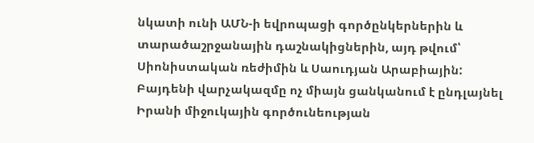նկատի ունի ԱՄՆ-ի եվրոպացի գործընկերներին և տարածաշրջանային դաշնակիցներին, այդ թվում՝ Սիոնիստական ռեժիմին և Սաուդյան Արաբիային:
Բայդենի վարչակազմը ոչ միայն ցանկանում է ընդլայնել Իրանի միջուկային գործունեության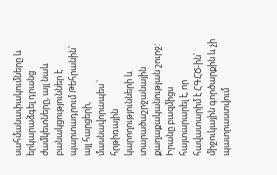սահմանափակումները և երկարաձգել դրանց ժամկետները, այլ նաև բանակցություններ է պարտադրում Թեհրանին՝ այլ հարցերի, մասնավորապես ՝ հրթիռային կարողությունների և տարածաշրջանային քաղաքականության շուրջ: Իրանը բազմիցս հայտարարել է, որ հավատարիմ է ՀԳՀԾ-ին՝ միջուկային գործարքին և չի պատրաստվում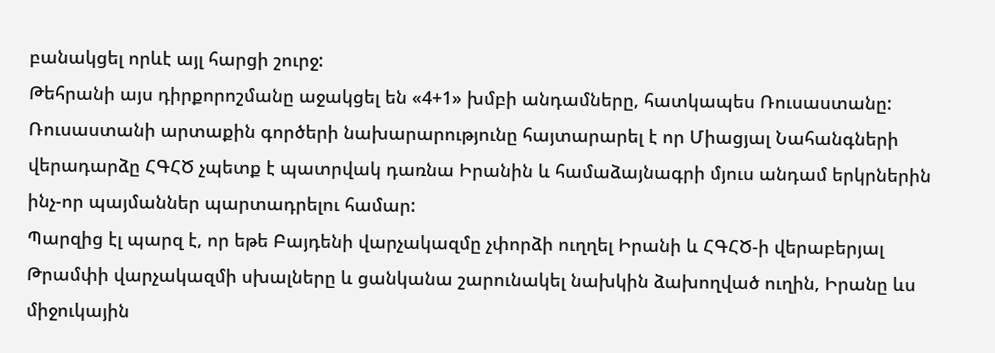բանակցել որևէ այլ հարցի շուրջ:
Թեհրանի այս դիրքորոշմանը աջակցել են «4+1» խմբի անդամները, հատկապես Ռուսաստանը: Ռուսաստանի արտաքին գործերի նախարարությունը հայտարարել է որ Միացյալ Նահանգների վերադարձը ՀԳՀԾ չպետք է պատրվակ դառնա Իրանին և համաձայնագրի մյուս անդամ երկրներին ինչ-որ պայմաններ պարտադրելու համար:
Պարզից էլ պարզ է, որ եթե Բայդենի վարչակազմը չփորձի ուղղել Իրանի և ՀԳՀԾ-ի վերաբերյալ Թրամփի վարչակազմի սխալները և ցանկանա շարունակել նախկին ձախողված ուղին, Իրանը ևս միջուկային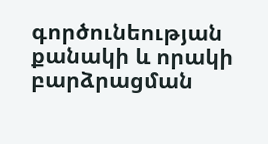գործունեության քանակի և որակի բարձրացման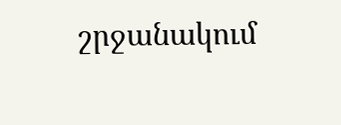շրջանակում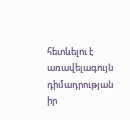հետևելու է առավելագույն դիմադրության իր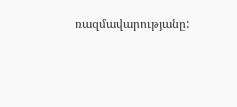ռազմավարությանը: